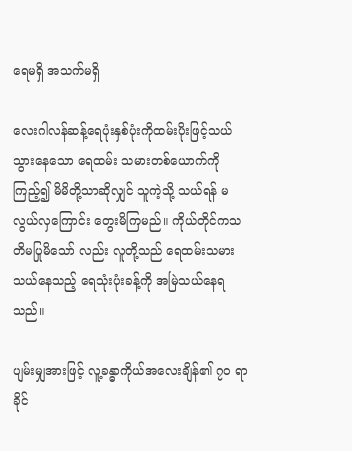ရေမရှိ အသက်မရှိ

လေးဂါလန်ဆန့်ရေပုံးနှစ်ပုံးကိုထမ်းပိုးဖြင့်သယ်သွားနေသော ရေထမ်း သမားတစ်ယောက်ကိုကြည့်၍ မိမိတို့သာဆိုလျှင် သူကဲ့သို့ သယ်ရန် မလွယ်လှကြောင်း တွေးမိကြမည်။ ကိုယ်တိုင်ကသတိမပြုမိသော် လည်း လူတို့သည် ရေထမ်းသမား သယ်နေသည့် ရေသုံးပုံးခန့်ကို အမြဲသယ်နေရသည်။

ပျမ်းမျှအားဖြင့် လူ့ခန္ဓာကိုယ်အလေးချိန်၏ ၇၀ ရာခိုင်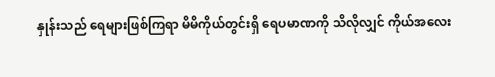နှုန်းသည် ရေများဖြစ်ကြရာ မိမိကိုယ်တွင်းရှိ ရေပမာဏကို သိလိုလျှင် ကိုယ်အလေး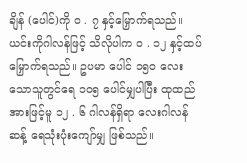ချိန် (ပေါင်)ကို ၀ . ၇ နှင့်မြှောက်ရသည်။ ယင်းကိုဂါလန်ဖြင့် သိလိုပါက ၀ . ၁၂ နှင့်ထပ်မြှောက်ရသည်။ ဥပမာ ပေါင် ၁၅၀ လေးသောသူတွင်ရေ ၁၀၅ ပေါင်မျှပါပြီး ထုထည်အားဖြင့်မူ ၁၂ . ၆ ဂါလန်ရှိရာ လေးဂါလန်ဆန့် ရေသုံးပုံးကျော်မျှ ဖြစ်သည်။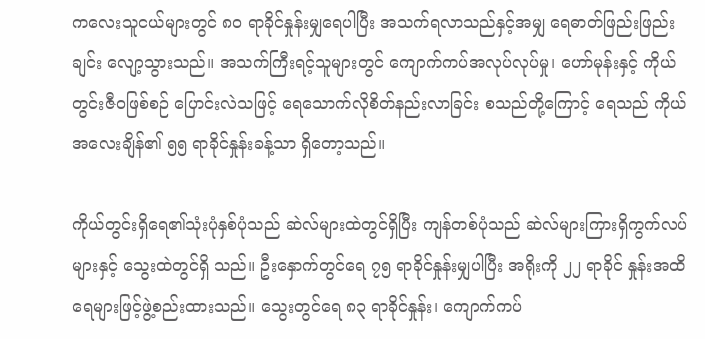ကလေးသူငယ်များတွင် ၈၀ ရာခိုင်နှုန်းမျှရေပါပြီး အသက်ရလာသည်နှင့်အမျှ ရေဓာတ်ဖြည်းဖြည်းချင်း လျော့သွားသည်။ အသက်ကြီးရင့်သူများတွင် ကျောက်ကပ်အလုပ်လုပ်မှု၊ ဟော်မုန်းနှင့် ကိုယ်တွင်းဇီဝဖြစ်စဉ် ပြောင်းလဲသဖြင့် ရေသောက်လိုစိတ်နည်းလာခြင်း စသည်တို့ကြောင့် ရေသည် ကိုယ်အလေးချိန်၏ ၅၅ ရာခိုင်နှုန်းခန့်သာ ရှိတော့သည်။

ကိုယ်တွင်းရှိရေ၏သုံးပုံနှစ်ပုံသည် ဆဲလ်များထဲတွင်ရှိပြီး ကျန်တစ်ပုံသည် ဆဲလ်များကြားရှိကွက်လပ်များနှင့် သွေးထဲတွင်ရှိ သည်။ ဦးနှောက်တွင်ရေ ၇၅ ရာခိုင်နှုန်းမျှပါပြီး အရိုးကို ၂၂ ရာခိုင် နှုန်းအထိ ရေများဖြင့်ဖွဲ့စည်းထားသည်။ သွေးတွင်ရေ ၈၃ ရာခိုင်နှုန်း၊ ကျောက်ကပ်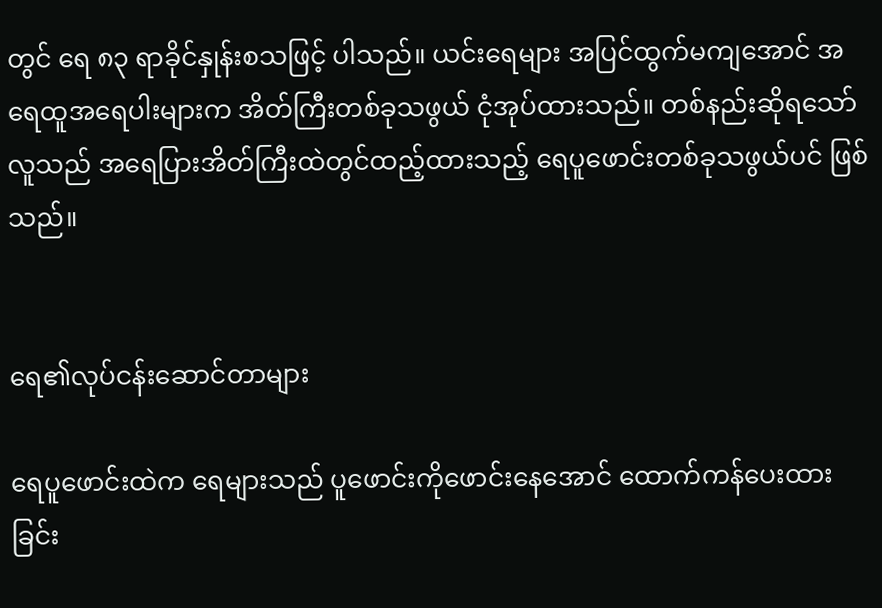တွင် ရေ ၈၃ ရာခိုင်နှုန်းစသဖြင့် ပါသည်။ ယင်းရေများ အပြင်ထွက်မကျအောင် အရေထူအရေပါးများက အိတ်ကြီးတစ်ခုသဖွယ် ငုံအုပ်ထားသည်။ တစ်နည်းဆိုရသော် လူသည် အရေပြားအိတ်ကြီးထဲတွင်ထည့်ထားသည့် ရေပူဖောင်းတစ်ခုသဖွယ်ပင် ဖြစ်သည်။


ရေ၏လုပ်ငန်းဆောင်တာများ

ရေပူဖောင်းထဲက ရေများသည် ပူဖောင်းကိုဖောင်းနေအောင် ထောက်ကန်ပေးထားခြင်း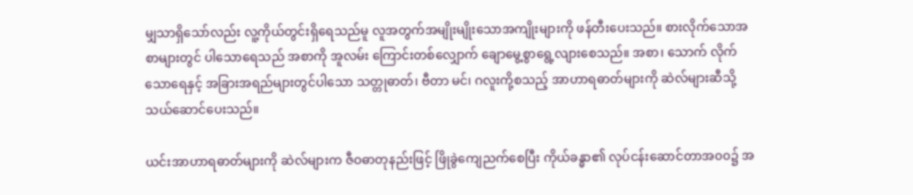မျှသာရှိသော်လည်း လူ့ကိုယ်တွင်းရှိရေသည်မူ လူအတွက်အမျိုးမျိုးသောအကျိုးများကို ဖန်တီးပေးသည်။ စားလိုက်သောအစာများတွင် ပါသောရေသည် အစာကို အူလမ်း ကြောင်းတစ်လျှောက် ချောမွေ့စွာရွေ့လျားစေသည်။ အစာ၊ သောက် လိုက်သောရေနှင့် အခြားအရည်များတွင်ပါသော သတ္တုဓာတ်၊ ဗီတာ မင်၊ ဂလူးကို့စသည့် အာဟာရဓာတ်များကို ဆဲလ်များဆီသို့ သယ်ဆောင်ပေးသည်။

ယင်းအာဟာရဓာတ်များကို ဆဲလ်များက ဇီဝဓာတုနည်းဖြင့် ဖြိုခွဲကျေညက်စေပြီး ကိုယ်ခန္ဓာ၏ လုပ်ငန်းဆောင်တာအ၀၀၌ အ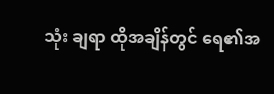သုံး ချရာ ထိုအချိန်တွင် ရေ၏အ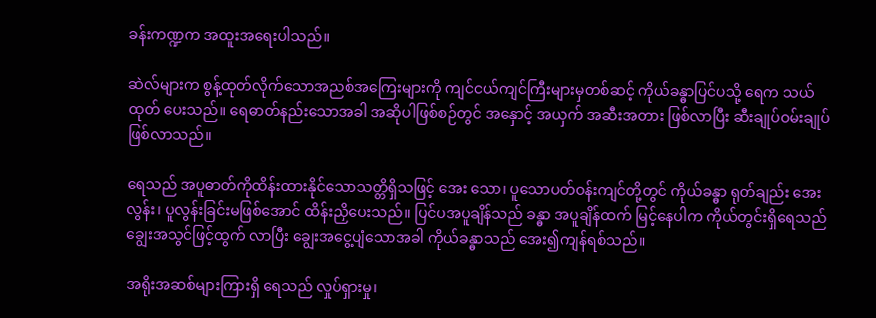ခန်းကဏ္ဍက အထူးအရေးပါသည်။

ဆဲလ်များက စွန့်ထုတ်လိုက်သောအညစ်အကြေးများကို ကျင်ငယ်ကျင်ကြီးများမှတစ်ဆင့် ကိုယ်ခန္ဓာပြင်ပသို့ ရေက သယ်ထုတ် ပေးသည်။ ရေဓာတ်နည်းသောအခါ အဆိုပါဖြစ်စဉ်တွင် အနှောင့် အယှက် အဆီးအတား ဖြစ်လာပြီး ဆီးချုပ်ဝမ်းချုပ် ဖြစ်လာသည်။

ရေသည် အပူဓာတ်ကိုထိန်းထားနိုင်သောသတ္တိရှိသဖြင့် အေး သော၊ ပူသောပတ်ဝန်းကျင်တို့တွင် ကိုယ်ခန္ဓာ ရုတ်ချည်း အေးလွန်း၊ ပူလွန်းခြင်းမဖြစ်အောင် ထိန်းညှိပေးသည်။ ပြင်ပအပူချိန်သည် ခန္ဓာ အပူချိန်ထက် မြင့်နေပါက ကိုယ်တွင်းရှိရေသည် ချွေးအသွင်ဖြင့်ထွက် လာပြီး ချွေးအငွေ့ပျံသောအခါ ကိုယ်ခန္ဓာသည် အေး၍ကျန်ရစ်သည်။

အရိုးအဆစ်များကြားရှိ ရေသည် လှုပ်ရှားမှု၊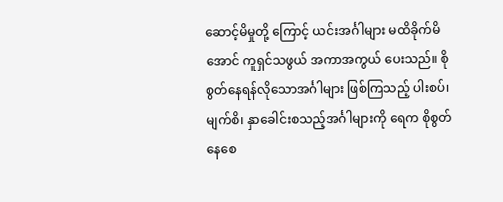ဆောင့်မိမှုတို့ ကြောင့် ယင်းအင်္ဂါများ မထိခိုက်မိအောင် ကူရှင်သဖွယ် အကာအကွယ် ပေးသည်။ စိုစွတ်နေရန်လိုသောအင်္ဂါများ ဖြစ်ကြသည့် ပါးစပ်၊ မျက်စိ၊ နှာခေါင်းစသည့်အင်္ဂါများကို ရေက စိုစွတ်နေစေ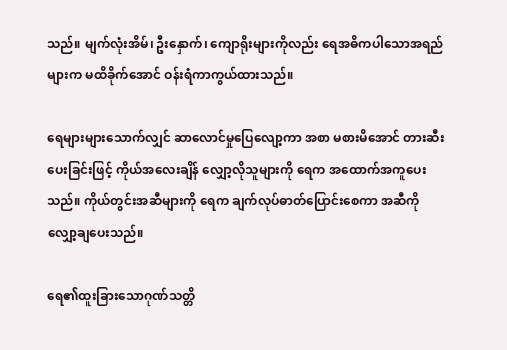သည်။ မျက်လုံးအိမ်၊ ဦးနှောက်၊ ကျောရိုးများကိုလည်း ရေအဓိကပါသောအရည်များက မထိခိုက်အောင် ဝန်းရံကာကွယ်ထားသည်။

ရေများများသောက်လျှင် ဆာလောင်မှုပြေလျော့ကာ အစာ မစားမိအောင် တားဆီးပေးခြင်းဖြင့် ကိုယ်အလေးချိန် လျှော့လိုသူများကို ရေက အထောက်အကူပေးသည်။ ကိုယ်တွင်းအဆီများကို ရေက ချက်လုပ်ဓာတ်ပြောင်းစေကာ အဆီကို လျှော့ချပေးသည်။

ရေ၏ထူးခြားသောဂုဏ်သတ္တိ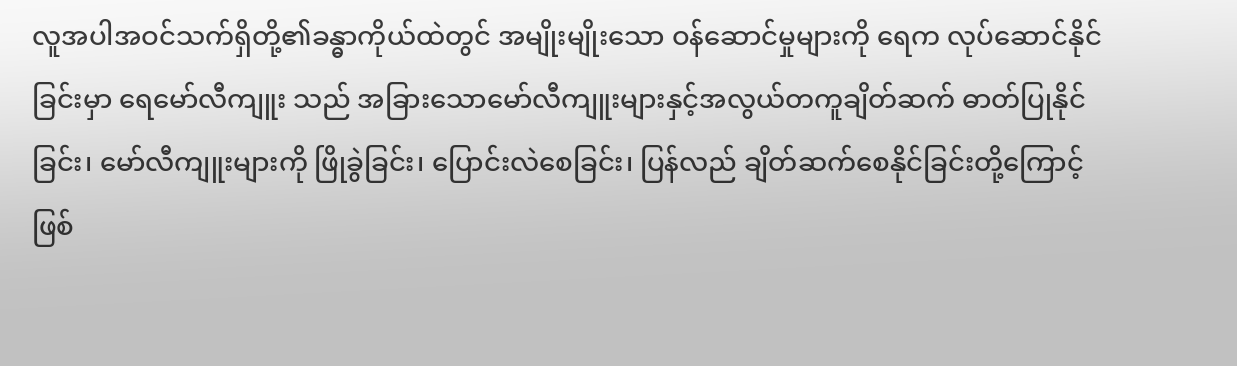လူအပါအဝင်သက်ရှိတို့၏ခန္ဓာကိုယ်ထဲတွင် အမျိုးမျိုးသော ဝန်ဆောင်မှုများကို ရေက လုပ်ဆောင်နိုင်ခြင်းမှာ ရေမော်လီကျူး သည် အခြားသောမော်လီကျူးများနှင့်အလွယ်တကူချိတ်ဆက် ဓာတ်ပြုနိုင်ခြင်း၊ မော်လီကျူးများကို ဖြိုခွဲခြင်း၊ ပြောင်းလဲစေခြင်း၊ ပြန်လည် ချိတ်ဆက်စေနိုင်ခြင်းတို့ကြောင့်ဖြစ်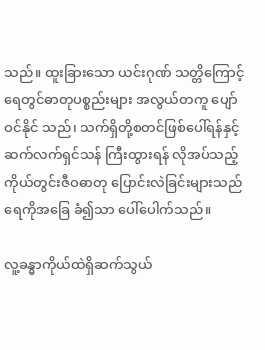သည်။ ထူးခြားသော ယင်းဂုဏ် သတ္တိကြောင့် ရေတွင်ဓာတုပစ္စည်းများ အလွယ်တကူ ပျော်ဝင်နိုင် သည်၊ သက်ရှိတို့စတင်ဖြစ်ပေါ်ရန်နှင့် ဆက်လက်ရှင်သန် ကြီးထွားရန် လိုအပ်သည့် ကိုယ်တွင်းဇီဝဓာတု ပြောင်းလဲခြင်းများသည် ရေကိုအခြေ ခံ၍သာ ပေါ်ပေါက်သည်။

လူ့ခန္ဓာကိုယ်ထဲရှိဆက်သွယ်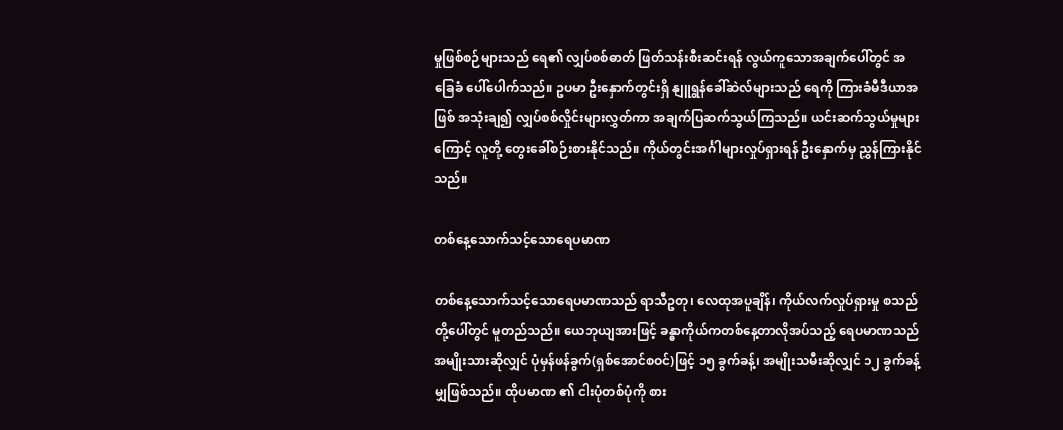မှုဖြစ်စဉ်များသည် ရေ၏ လျှပ်စစ်ဓာတ် ဖြတ်သန်းစီးဆင်းရန် လွယ်ကူသောအချက်ပေါ်တွင် အခြေခံ ပေါ်ပေါက်သည်။ ဥပမာ ဦးနှောက်တွင်းရှိ နျူရွန်ခေါ်ဆဲလ်များသည် ရေကို ကြားခံမီဒီယာအဖြစ် အသုံးချ၍ လျှပ်စစ်လှိုင်းများလွှတ်ကာ အချက်ပြဆက်သွယ်ကြသည်။ ယင်းဆက်သွယ်မှုများကြောင့် လူတို့ တွေးခေါ်စဉ်းစားနိုင်သည်။ ကိုယ်တွင်းအင်္ဂါများလှုပ်ရှားရန် ဦးနှောက်မှ ညွှန်ကြားနိုင်သည်။

တစ်နေ့သောက်သင့်သောရေပမာဏ

တစ်နေ့သောက်သင့်သောရေပမာဏသည် ရာသီဥတု၊ လေထုအပူချိန်၊ ကိုယ်လက်လှုပ်ရှားမှု စသည်တို့ပေါ်တွင် မူတည်သည်။ ယေဘုယျအားဖြင့် ခန္ဓာကိုယ်ကတစ်နေ့တာလိုအပ်သည့် ရေပမာဏသည် အမျိုးသားဆိုလျှင် ပုံမှန်ဖန်ခွက်(ရှစ်အောင်စဝင်)ဖြင့် ၁၅ ခွက်ခန့်၊ အမျိုးသမီးဆိုလျှင် ၁၂ ခွက်ခန့်မျှဖြစ်သည်။ ထိုပမာဏ ၏ ငါးပုံတစ်ပုံကို စား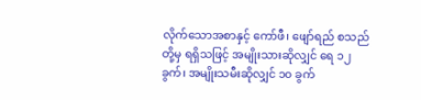လိုက်သောအစာနှင့် ကော်ဖီ၊ ဖျော်ရည် စသည်တို့မှ ရရှိသဖြင့် အမျိုးသားဆိုလျှင် ရေ ၁၂ ခွက်၊ အမျိုးသမီးဆိုလျှင် ၁၀ ခွက်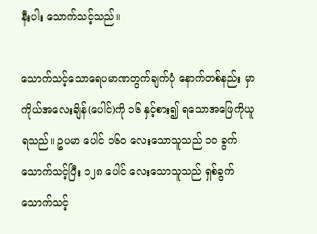နီးပါး သောက်သင့်သည်။

သောက်သင့်သောရေပမာဏတွက်ချက်ပုံ နောက်တစ်နည်း မှာကိုယ်အလေးချိန်(ပေါင်)ကို ၁၆ နှင့်စား၍ ရသောအဖြေကိုယူရသည်။ ဥပမာ ပေါင် ၁၆၀ လေးသောသူသည် ၁၀ ခွက်သောက်သင့်ပြီး ၁၂၈ ပေါင် လေးသောသူသည် ရှစ်ခွက်သောက်သင့်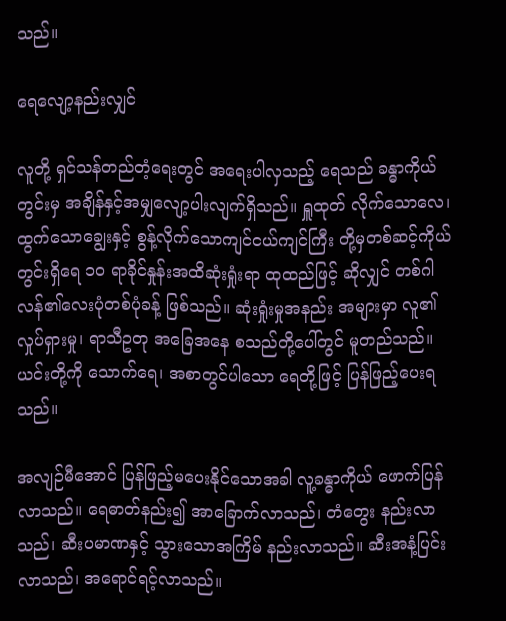သည်။

ရေလျော့နည်းလျှင်

လူတို့ ရှင်သန်တည်တံ့ရေးတွင် အရေးပါလှသည့် ရေသည် ခန္ဓာကိုယ်တွင်းမှ အချိန်နှင့်အမျှလျော့ပါးလျက်ရှိသည်။ ရှူထုတ် လိုက်သောလေ၊ ထွက်သောချွေးနှင့် စွန့်လိုက်သောကျင်ငယ်ကျင်ကြီး တို့မှတစ်ဆင့်ကိုယ်တွင်းရှိရေ ၁၀ ရာခိုင်နှုန်းအထိဆုံးရှုံးရာ ထုထည်ဖြင့် ဆိုလျှင် တစ်ဂါလန်၏လေးပုံတစ်ပုံခန့် ဖြစ်သည်။ ဆုံးရှုံးမှုအနည်း အများမှာ လူ၏လှုပ်ရှားမှု၊ ရာသီဥတု အခြေအနေ စသည်တို့ပေါ်တွင် မူတည်သည်။ ယင်းတို့ကို သောက်ရေ၊ အစာတွင်ပါသော ရေတို့ဖြင့် ပြန်ဖြည့်ပေးရသည်။

အလျဉ်မီအောင် ပြန်ဖြည့်မပေးနိုင်သောအခါ လူ့ခန္ဓာကိုယ် ဖောက်ပြန်လာသည်။ ရေဓာတ်နည်း၍ အာခြောက်လာသည်၊ တံတွေး နည်းလာသည်၊ ဆီးပမာဏနှင့် သွားသောအကြိမ် နည်းလာသည်။ ဆီးအနံ့ပြင်းလာသည်၊ အရောင်ရင့်လာသည်။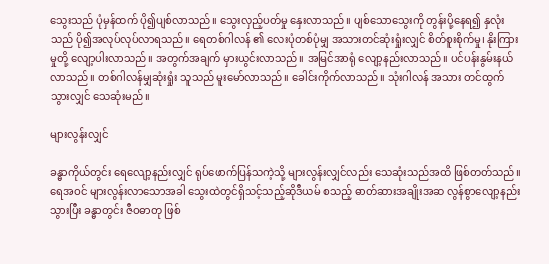သွေးသည် ပုံမှန်ထက် ပို၍ပျစ်လာသည်။ သွေးလှည့်ပတ်မှု နှေးလာသည်။ ပျစ်သောသွေးကို တွန်းပို့နေရ၍ နှလုံးသည် ပို၍အလုပ်လုပ်လာရသည်။ ရေတစ်ဂါလန် ၏ လေးပုံတစ်ပုံမျှ အသားတင်ဆုံးရှုံးလျှင် စိတ်စူးစိုက်မှု၊ နိုးကြားမှုတို့ လျော့ပါးလာသည်။ အတွက်အချက် မှားယွင်းလာသည်။ အမြင်အာရုံ လျော့နည်းလာသည်။ ပင်ပန်းနွမ်းနယ်လာသည်။ တစ်ဂါလန်မျှဆုံးရှုံး သူသည် မူးမော်လာသည်။ ခေါင်းကိုက်လာသည်။ သုံးဂါလန် အသား တင်ထွက်သွားလျှင် သေဆုံးမည်။

များလွန်းလျှင်

ခန္ဓာကိုယ်တွင်း ရေလျော့နည်းလျှင် ရုပ်ဖောက်ပြန်သကဲ့သို့ များလွန်းလျှင်လည်း သေဆုံးသည်အထိ ဖြစ်တတ်သည်။ ရေအဝင် များလွန်းလာသောအခါ သွေးထဲတွင်ရှိသင့်သည့်ဆိုဒီယမ် စသည့် ဓာတ်ဆားအချိုးအဆ လွန်စွာလျော့နည်းသွားပြီး ခန္ဓာတွင်း ဇီဝဓာတု ဖြစ်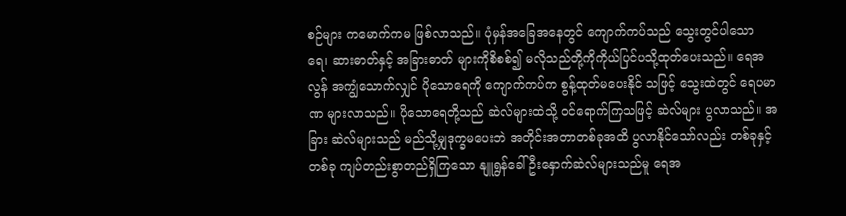စဉ်များ ကမောက်ကမ ဖြစ်လာသည်။ ပုံမှန်အခြေအနေတွင် ကျောက်ကပ်သည် သွေးတွင်ပါသော ရေ၊ ဆားဓာတ်နှင့် အခြားဓာတ် များကိုစိစစ်၍ မလိုသည်တို့ကိုကိုယ်ပြင်ပသို့ထုတ်ပေးသည်။ ရေအလွန် အကျွံသောက်လျှင် ပိုသောရေကို ကျောက်ကပ်က စွန့်ထုတ်မပေးနိုင် သဖြင့် သွေးထဲတွင် ရေပမာဏ များလာသည်။ ပိုသောရေတို့သည် ဆဲလ်များထဲသို့ ဝင်ရောက်ကြသဖြင့် ဆဲလ်များ ပွလာသည်။ အခြား ဆဲလ်များသည် မည်သို့မျှဒုက္ခမပေးဘဲ အတိုင်းအတာတစ်ခုအထိ ပွလာနိုင်သော်လည်း တစ်ခုနှင့်တစ်ခု ကျပ်တည်းစွာတည်ရှိကြသော နျူရွန်ခေါ်ဦးနှောက်ဆဲလ်များသည်မူ ရေအ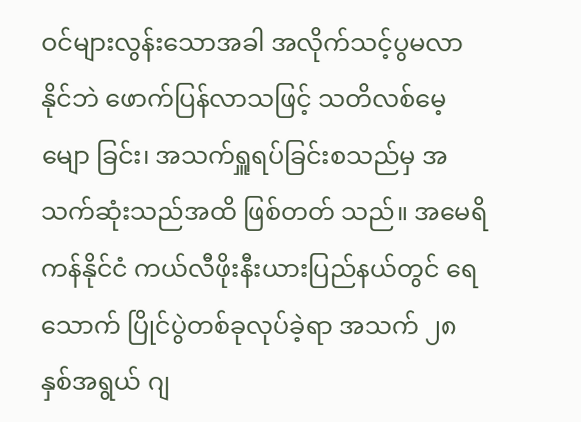ဝင်များလွန်းသောအခါ အလိုက်သင့်ပွမလာနိုင်ဘဲ ဖောက်ပြန်လာသဖြင့် သတိလစ်မေ့မျော ခြင်း၊ အသက်ရှူရပ်ခြင်းစသည်မှ အသက်ဆုံးသည်အထိ ဖြစ်တတ် သည်။ အမေရိကန်နိုင်ငံ ကယ်လီဖိုးနီးယားပြည်နယ်တွင် ရေသောက် ပြိုင်ပွဲတစ်ခုလုပ်ခဲ့ရာ အသက် ၂၈ နှစ်အရွယ် ဂျ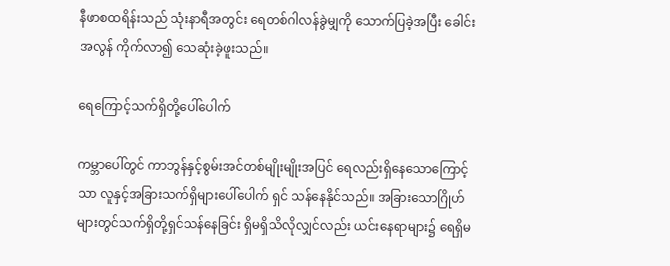နီဖာစထရိန်းသည် သုံးနာရီအတွင်း ရေတစ်ဂါလန်ခွဲမျှကို သောက်ပြခဲ့အပြီး ခေါင်းအလွန် ကိုက်လာ၍ သေဆုံးခဲ့ဖူးသည်။

ရေကြောင့်သက်ရှိတို့ပေါ်ပေါက်

ကမ္ဘာပေါ်တွင် ကာဘွန်နှင့်စွမ်းအင်တစ်မျိုးမျိုးအပြင် ရေလည်းရှိနေသောကြောင့်သာ လူနှင့်အခြားသက်ရှိများပေါ်ပေါက် ရှင် သန်နေနိုင်သည်။ အခြားသောဂြိုဟ်များတွင်သက်ရှိတို့ရှင်သန်နေခြင်း ရှိမရှိသိလိုလျှင်လည်း ယင်းနေရာများ၌ ရေရှိမ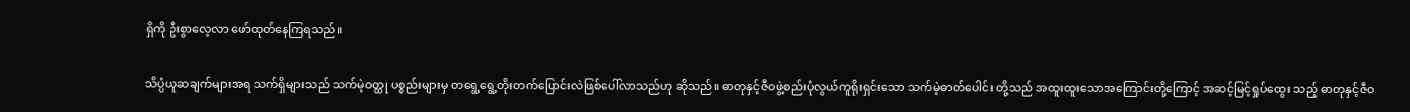ရှိကို ဦးစွာလေ့လာ ဖော်ထုတ်နေကြရသည်။

သိပ္ပံယူဆချက်များအရ သက်ရှိများသည် သက်မဲ့ဝတ္ထု ပစ္စည်းများမှ တရွေ့ရွေ့တိုးတက်ပြောင်းလဲဖြစ်ပေါ်လာသည်ဟု ဆိုသည်။ ဓာတုနှင့်ဇီဝဖွဲ့စည်းပုံလွယ်ကူရိုးရှင်းသော သက်မဲ့ဓာတ်ပေါင်း တို့သည် အထူးထူးသောအကြောင်းတို့ကြောင့် အဆင့်မြင့်ရှုပ်ထွေး သည့် ဓာတုနှင့်ဇီဝ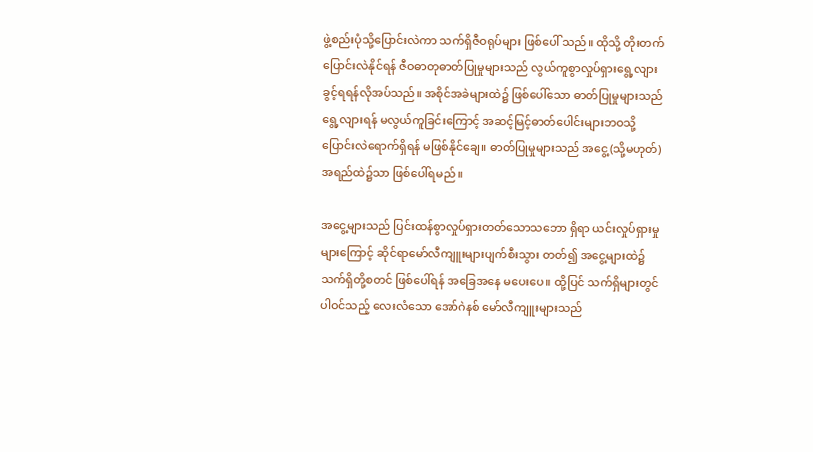ဖွဲ့စည်းပုံသို့ပြောင်းလဲကာ သက်ရှိဇီဝရုပ်များ ဖြစ်ပေါ် သည်။ ထိုသို့ တိုးတက်ပြောင်းလဲနိုင်ရန် ဇီဝဓာတုဓာတ်ပြုမှုများသည် လွယ်ကူစွာလှုပ်ရှားရွေ့လျားခွင့်ရရန်လိုအပ်သည်။ အစိုင်အခဲများထဲ၌ ဖြစ်ပေါ်သော ဓာတ်ပြုမှုများသည် ရွေ့လျားရန် မလွယ်ကူခြင်းကြောင့် အဆင့်မြင့်ဓာတ်ပေါင်းများဘဝသို့ ပြောင်းလဲရောက်ရှိရန် မဖြစ်နိုင်ချေ။ ဓာတ်ပြုမှုများသည် အငွေ့(သို့မဟုတ်)အရည်ထဲ၌သာ ဖြစ်ပေါ်ရမည်။

အငွေ့များသည် ပြင်းထန်စွာလှုပ်ရှားတတ်သောသဘော ရှိရာ ယင်းလှုပ်ရှားမှုများကြောင့် ဆိုင်ရာမော်လီကျူးများပျက်စီးသွား တတ်၍ အငွေ့များထဲ၌ သက်ရှိတို့စတင် ဖြစ်ပေါ်ရန် အခြေအနေ မပေးပေ။ ထို့ပြင် သက်ရှိများတွင်ပါဝင်သည့် လေးလံသော အော်ဂဲနစ် မော်လီကျူးများသည်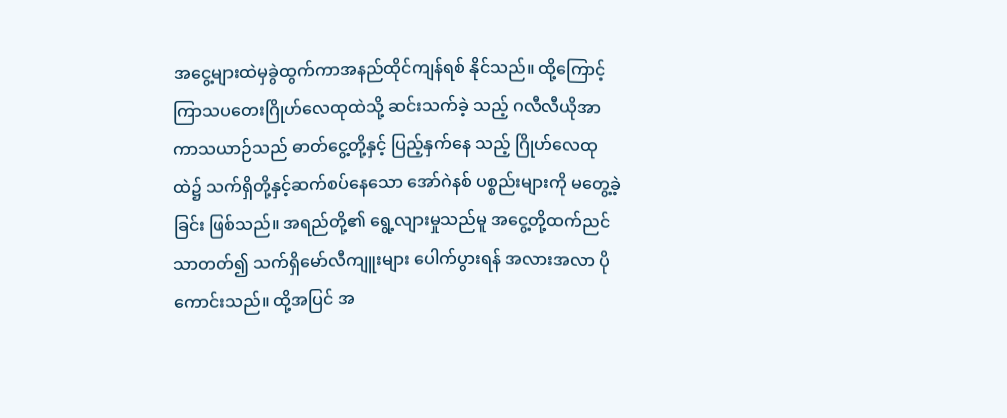အငွေ့များထဲမှခွဲထွက်ကာအနည်ထိုင်ကျန်ရစ် နိုင်သည်။ ထို့ကြောင့် ကြာသပတေးဂြိုဟ်လေထုထဲသို့ ဆင်းသက်ခဲ့ သည့် ဂလီလီယိုအာကာသယာဉ်သည် ဓာတ်ငွေ့တို့နှင့် ပြည့်နှက်နေ သည့် ဂြိုဟ်လေထုထဲ၌ သက်ရှိတို့နှင့်ဆက်စပ်နေသော အော်ဂဲနစ် ပစ္စည်းများကို မတွေ့ခဲ့ခြင်း ဖြစ်သည်။ အရည်တို့၏ ရွေ့လျားမှုသည်မူ အငွေ့တို့ထက်ညင်သာတတ်၍ သက်ရှိမော်လီကျူးများ ပေါက်ပွားရန် အလားအလာ ပိုကောင်းသည်။ ထို့အပြင် အ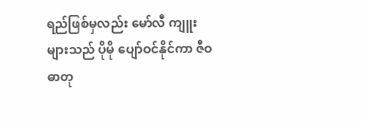ရည်ဖြစ်မှလည်း မော်လီ ကျူးများသည် ပိုမို ပျော်ဝင်နိုင်ကာ ဇီဝဓာတု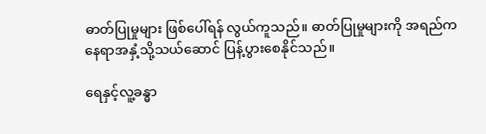ဓာတ်ပြုမှုများ ဖြစ်ပေါ်ရန် လွယ်ကူသည်။ ဓာတ်ပြုမှုများကို အရည်ကနေရာအနှံ့သို့သယ်ဆောင် ပြန့်ပွားစေနိုင်သည်။

ရေနှင့်လူ့ခန္ဓာ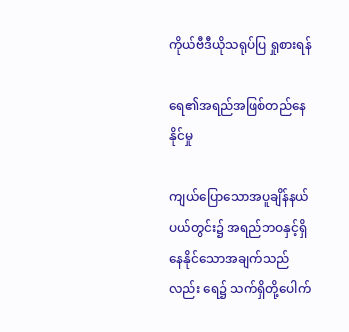ကိုယ်ဗီဒီယိုသရုပ်ပြ ရှုစားရန်

ရေ၏အရည်အဖြစ်တည်နေနိုင်မှု

ကျယ်ပြောသောအပူချိန်နယ်ပယ်တွင်း၌ အရည်ဘဝနှင့်ရှိ နေနိုင်သောအချက်သည်လည်း ရေ၌ သက်ရှိတို့ပေါက်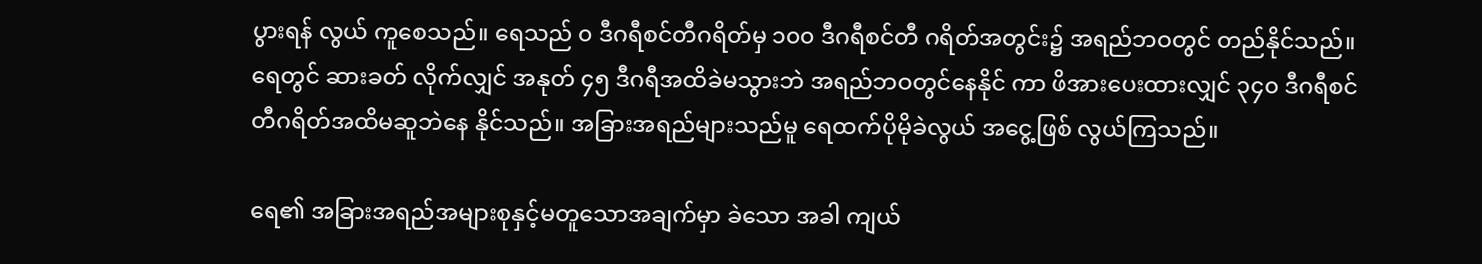ပွားရန် လွယ် ကူစေသည်။ ရေသည် ၀ ဒီဂရီစင်တီဂရိတ်မှ ၁၀၀ ဒီဂရီစင်တီ ဂရိတ်အတွင်း၌ အရည်ဘဝတွင် တည်နိုင်သည်။ ရေတွင် ဆားခတ် လိုက်လျှင် အနုတ် ၄၅ ဒီဂရီအထိခဲမသွားဘဲ အရည်ဘဝတွင်နေနိုင် ကာ ဖိအားပေးထားလျှင် ၃၄၀ ဒီဂရီစင်တီဂရိတ်အထိမဆူဘဲနေ နိုင်သည်။ အခြားအရည်များသည်မူ ရေထက်ပိုမိုခဲလွယ် အငွေ့ဖြစ် လွယ်ကြသည်။

ရေ၏ အခြားအရည်အများစုနှင့်မတူသောအချက်မှာ ခဲသော အခါ ကျယ်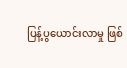ပြန့်ပွယောင်းလာမှု ဖြစ်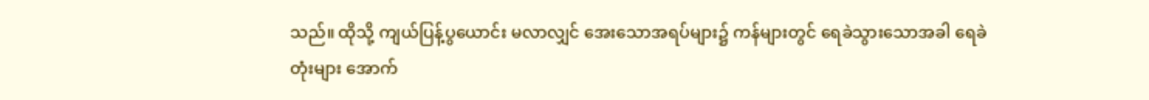သည်။ ထိုသို့ ကျယ်ပြန့်ပွယောင်း မလာလျှင် အေးသောအရပ်များ၌ ကန်များတွင် ရေခဲသွားသောအခါ ရေခဲတုံးများ အောက်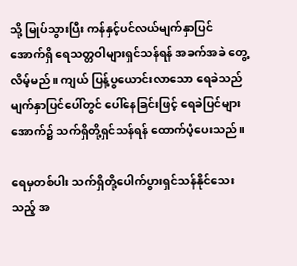သို့ မြုပ်သွားပြီး ကန်နှင့်ပင်လယ်မျက်နှာပြင် အောက်ရှိ ရေသတ္တဝါများရှင်သန်ရန် အခက်အခဲ တွေ့လိမ့်မည်။ ကျယ် ပြန့်ပွယောင်းလာသော ရေခဲသည် မျက်နှာပြင်ပေါ်တွင် ပေါ်နေခြင်းဖြင့် ရေခဲပြင်များအောက်၌ သက်ရှိတို့ရှင်သန်ရန် ထောက်ပံ့ပေးသည်။

ရေမှတစ်ပါး သက်ရှိတို့ပေါက်ပွားရှင်သန်နိုင်သေးသည့် အ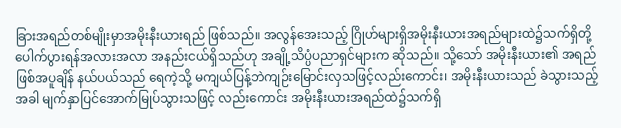ခြားအရည်တစ်မျိုးမှာအမိုးနီးယားရည် ဖြစ်သည်။ အလွန်အေးသည့် ဂြိုဟ်များရှိအမိုးနီးယားအရည်များထဲ၌သက်ရှိတို့ပေါက်ပွားရန်အလားအလာ အနည်းငယ်ရှိသည်ဟု အချို့သိပ္ပံပညာရှင်များက ဆိုသည်။ သို့သော် အမိုးနီးယား၏ အရည်ဖြစ်အပူချိန် နယ်ပယ်သည် ရေကဲ့သို့ မကျယ်ပြန့်ဘဲကျဉ်းမြောင်းလှသဖြင့်လည်းကောင်း၊ အမိုးနီးယားသည် ခဲသွားသည့်အခါ မျက်နှာပြင်အောက်မြုပ်သွားသဖြင့် လည်းကောင်း အမိုးနီးယားအရည်ထဲ၌သက်ရှိ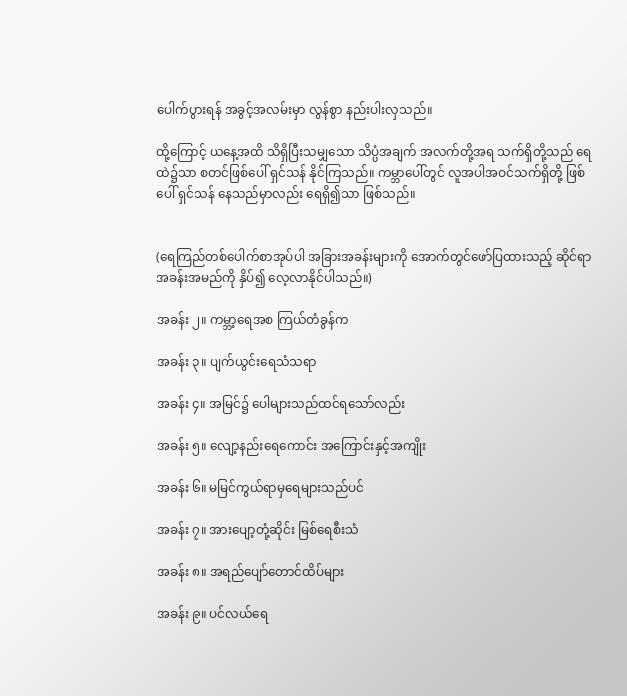ပေါက်ပွားရန် အခွင့်အလမ်းမှာ လွန်စွာ နည်းပါးလှသည်။

ထို့ကြောင့် ယနေ့အထိ သိရှိပြီးသမျှသော သိပ္ပံအချက် အလက်တို့အရ သက်ရှိတို့သည် ရေထဲ၌သာ စတင်ဖြစ်ပေါ် ရှင်သန် နိုင်ကြသည်။ ကမ္ဘာပေါ်တွင် လူအပါအဝင်သက်ရှိတို့ ဖြစ်ပေါ် ရှင်သန် နေသည်မှာလည်း ရေရှိ၍သာ ဖြစ်သည်။


(ရေကြည်တစ်ပေါက်စာအုပ်ပါ အခြားအခန်းများကို အောက်တွင်ဖော်ပြထားသည့် ဆိုင်ရာအခန်းအမည်ကို နှိပ်၍ လေ့လာနိုင်ပါသည်။)

အခန်း ၂။ ကမ္ဘာ့ရေအစ ကြယ်တံခွန်က

အခန်း ၃။ ပျက်ယွင်းရေသံသရာ

အခန်း ၄။ အမြင်၌ ပေါများသည်ထင်ရသော်လည်း

အခန်း ၅။ လျော့နည်းရေကောင်း အကြောင်းနှင့်အကျိုး

အခန်း ၆။ မမြင်ကွယ်ရာမှရေများသည်ပင်

အခန်း ၇။ အားပျော့တုံ့ဆိုင်း မြစ်ရေစီးသံ

အခန်း ၈။ အရည်ပျော်တောင်ထိပ်များ

အခန်း ၉။ ပင်လယ်ရေ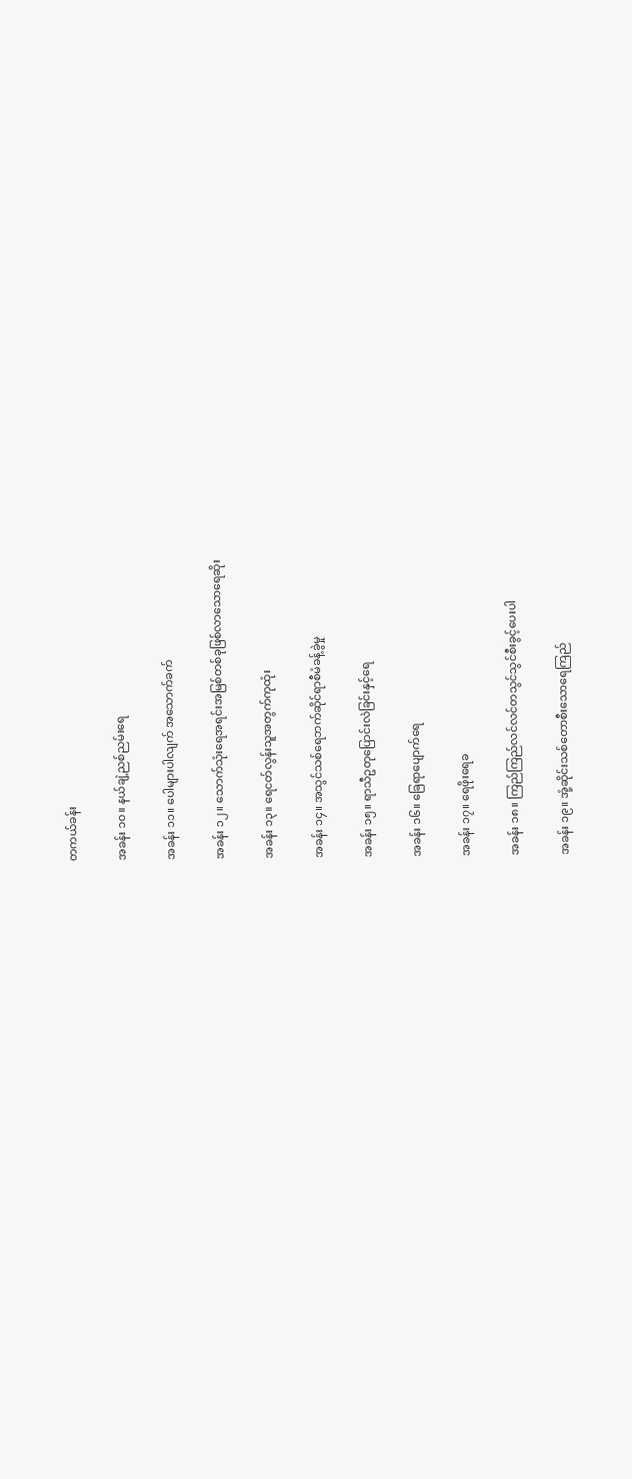တကယ်ခန်း

အခန်း ၁၀။ နယ်ချဲ့ညစ်ညမ်းရေ

အခန်း ၁၁။ ပေါများပါလျက် အသောက်ခက်

အခန်း ၁၂။ သောက်သုံးရေအရင်းအမြစ်တစ်ခုဖြစ်လာသောရေဆိုး

အခန်း ၁၃။ ရေငတ်လွန်းသူအတွက်ကုထုံး

အခန်း ၁၄။ အသွင်သစ်ရေဘက်ဆိုင်ရာစီမံခန့်ခွဲမှု

အခန်း ၁၅။ ရာသီဥတုပြောင်းလဲခြင်းနှင့်ရေ

အခန်း ၁၆။ ခြေရာပျောက်ရေ

အခန်း ၁၇။ ရေဖိုးရေခ

အခန်း ၁၈။ ကြည်ကြည်လင်လင်တသွင်သွင်စီးခွင့်ပေးပါ

အခန်း ၁၉။ အုံ့ဆိုင်းသစ်တောစီးသောရေကြည်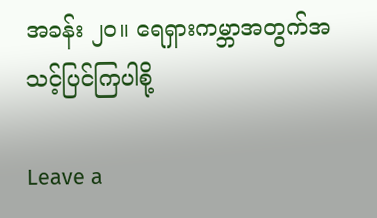အခန်း ၂၀။ ရေရှားကမ္ဘာအတွက်အသင့်ပြင်ကြပါစို့

Leave a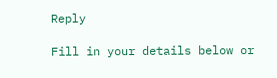Reply

Fill in your details below or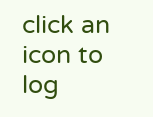click an icon to log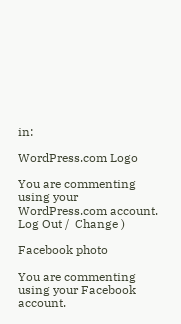in:

WordPress.com Logo

You are commenting using your WordPress.com account. Log Out /  Change )

Facebook photo

You are commenting using your Facebook account.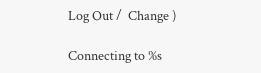Log Out /  Change )

Connecting to %s